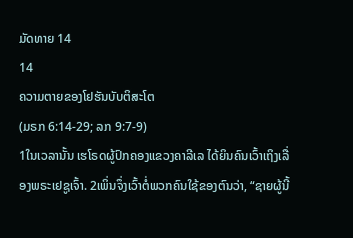ມັດທາຍ 14
14
ຄວາມຕາຍຂອງໂຢຮັນບັບຕິສະໂຕ
(ມຣກ 6:14-29; ລກ 9:7-9)
1ໃນເວລານັ້ນ ເຮໂຣດຜູ້ປົກຄອງແຂວງຄາລີເລ ໄດ້ຍິນຄົນເວົ້າເຖິງເລື່ອງພຣະເຢຊູເຈົ້າ. 2ເພິ່ນຈຶ່ງເວົ້າຕໍ່ພວກຄົນໃຊ້ຂອງຕົນວ່າ, “ຊາຍຜູ້ນີ້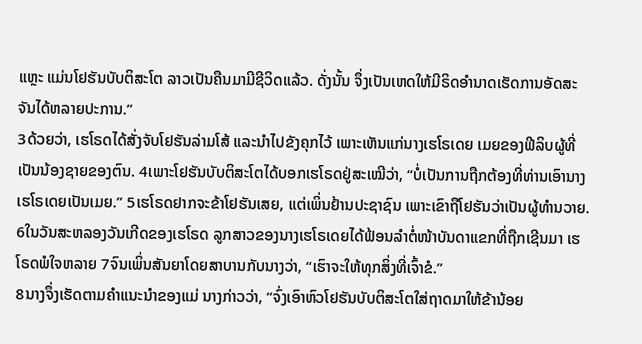ແຫຼະ ແມ່ນໂຢຮັນບັບຕິສະໂຕ ລາວເປັນຄືນມາມີຊີວິດແລ້ວ. ດັ່ງນັ້ນ ຈຶ່ງເປັນເຫດໃຫ້ມີຣິດອຳນາດເຮັດການອັດສະຈັນໄດ້ຫລາຍປະການ.”
3ດ້ວຍວ່າ, ເຮໂຣດໄດ້ສັ່ງຈັບໂຢຮັນລ່າມໂສ້ ແລະນຳໄປຂັງຄຸກໄວ້ ເພາະເຫັນແກ່ນາງເຮໂຣເດຍ ເມຍຂອງຟີລິບຜູ້ທີ່ເປັນນ້ອງຊາຍຂອງຕົນ. 4ເພາະໂຢຮັນບັບຕິສະໂຕໄດ້ບອກເຮໂຣດຢູ່ສະເໝີວ່າ, “ບໍ່ເປັນການຖືກຕ້ອງທີ່ທ່ານເອົານາງເຮໂຣເດຍເປັນເມຍ.” 5ເຮໂຣດຢາກຈະຂ້າໂຢຮັນເສຍ, ແຕ່ເພິ່ນຢ້ານປະຊາຊົນ ເພາະເຂົາຖືໂຢຮັນວ່າເປັນຜູ້ທຳນວາຍ.
6ໃນວັນສະຫລອງວັນເກີດຂອງເຮໂຣດ ລູກສາວຂອງນາງເຮໂຣເດຍໄດ້ຟ້ອນລຳຕໍ່ໜ້າບັນດາແຂກທີ່ຖືກເຊີນມາ ເຮໂຣດພໍໃຈຫລາຍ 7ຈົນເພິ່ນສັນຍາໂດຍສາບານກັບນາງວ່າ, “ເຮົາຈະໃຫ້ທຸກສິ່ງທີ່ເຈົ້າຂໍ.”
8ນາງຈຶ່ງເຮັດຕາມຄຳແນະນຳຂອງແມ່ ນາງກ່າວວ່າ, “ຈົ່ງເອົາຫົວໂຢຮັນບັບຕິສະໂຕໃສ່ຖາດມາໃຫ້ຂ້ານ້ອຍ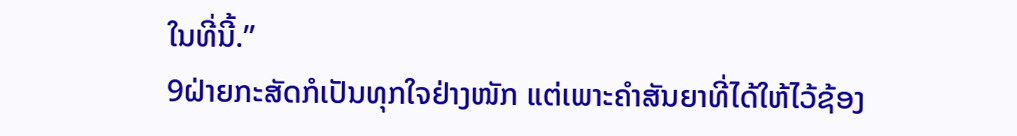ໃນທີ່ນີ້.”
9ຝ່າຍກະສັດກໍເປັນທຸກໃຈຢ່າງໜັກ ແຕ່ເພາະຄຳສັນຍາທີ່ໄດ້ໃຫ້ໄວ້ຊ້ອງ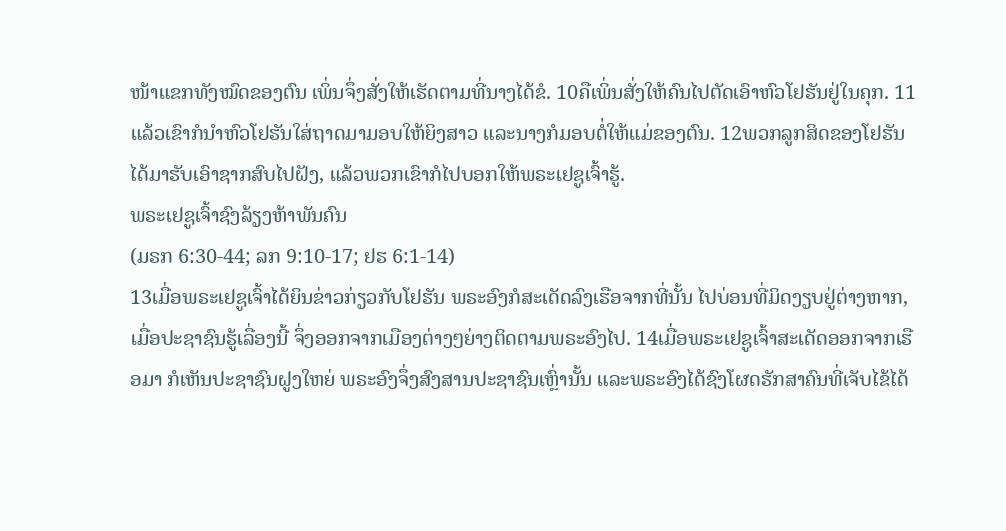ໜ້າແຂກທັງໝົດຂອງຕົນ ເພິ່ນຈຶ່ງສັ່ງໃຫ້ເຮັດຕາມທີ່ນາງໄດ້ຂໍ. 10ຄືເພິ່ນສັ່ງໃຫ້ຄົນໄປຕັດເອົາຫົວໂຢຮັນຢູ່ໃນຄຸກ. 11ແລ້ວເຂົາກໍນຳຫົວໂຢຮັນໃສ່ຖາດມາມອບໃຫ້ຍິງສາວ ແລະນາງກໍມອບຕໍ່ໃຫ້ແມ່ຂອງຕົນ. 12ພວກລູກສິດຂອງໂຢຮັນໄດ້ມາຮັບເອົາຊາກສົບໄປຝັງ, ແລ້ວພວກເຂົາກໍໄປບອກໃຫ້ພຣະເຢຊູເຈົ້າຮູ້.
ພຣະເຢຊູເຈົ້າຊົງລ້ຽງຫ້າພັນຄົນ
(ມຣກ 6:30-44; ລກ 9:10-17; ຢຮ 6:1-14)
13ເມື່ອພຣະເຢຊູເຈົ້າໄດ້ຍິນຂ່າວກ່ຽວກັບໂຢຮັນ ພຣະອົງກໍສະເດັດລົງເຮືອຈາກທີ່ນັ້ນ ໄປບ່ອນທີ່ມິດງຽບຢູ່ຕ່າງຫາກ, ເມື່ອປະຊາຊົນຮູ້ເລື່ອງນີ້ ຈຶ່ງອອກຈາກເມືອງຕ່າງໆຍ່າງຕິດຕາມພຣະອົງໄປ. 14ເມື່ອພຣະເຢຊູເຈົ້າສະເດັດອອກຈາກເຮືອມາ ກໍເຫັນປະຊາຊົນຝູງໃຫຍ່ ພຣະອົງຈຶ່ງສົງສານປະຊາຊົນເຫຼົ່ານັ້ນ ແລະພຣະອົງໄດ້ຊົງໂຜດຮັກສາຄົນທີ່ເຈັບໄຂ້ໄດ້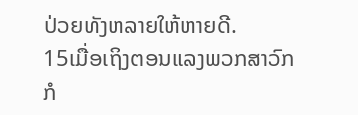ປ່ວຍທັງຫລາຍໃຫ້ຫາຍດີ.
15ເມື່ອເຖິງຕອນແລງພວກສາວົກກໍ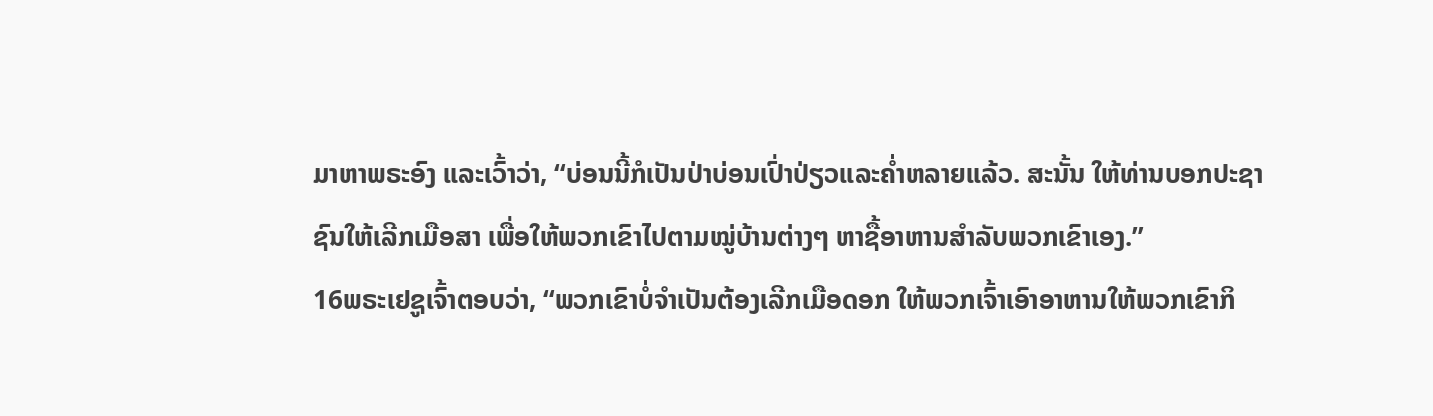ມາຫາພຣະອົງ ແລະເວົ້າວ່າ, “ບ່ອນນີ້ກໍເປັນປ່າບ່ອນເປົ່າປ່ຽວແລະຄໍ່າຫລາຍແລ້ວ. ສະນັ້ນ ໃຫ້ທ່ານບອກປະຊາຊົນໃຫ້ເລີກເມືອສາ ເພື່ອໃຫ້ພວກເຂົາໄປຕາມໝູ່ບ້ານຕ່າງໆ ຫາຊື້ອາຫານສຳລັບພວກເຂົາເອງ.”
16ພຣະເຢຊູເຈົ້າຕອບວ່າ, “ພວກເຂົາບໍ່ຈຳເປັນຕ້ອງເລີກເມືອດອກ ໃຫ້ພວກເຈົ້າເອົາອາຫານໃຫ້ພວກເຂົາກິ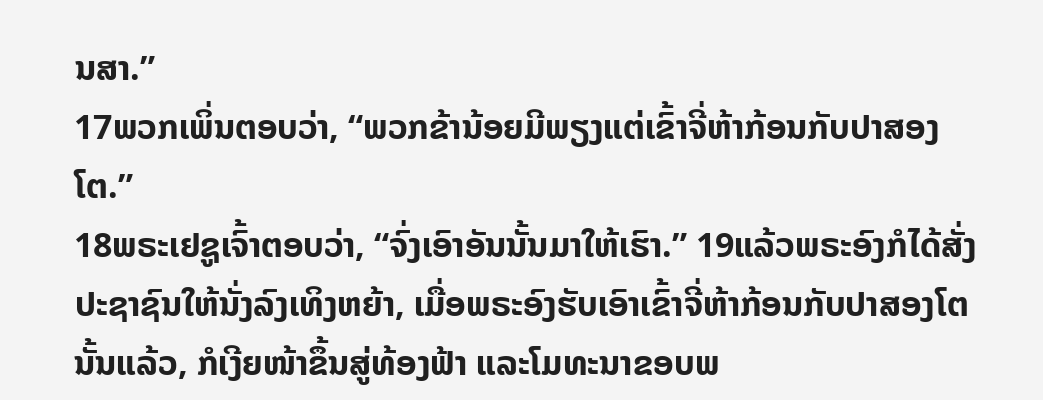ນສາ.”
17ພວກເພິ່ນຕອບວ່າ, “ພວກຂ້ານ້ອຍມີພຽງແຕ່ເຂົ້າຈີ່ຫ້າກ້ອນກັບປາສອງໂຕ.”
18ພຣະເຢຊູເຈົ້າຕອບວ່າ, “ຈົ່ງເອົາອັນນັ້ນມາໃຫ້ເຮົາ.” 19ແລ້ວພຣະອົງກໍໄດ້ສັ່ງປະຊາຊົນໃຫ້ນັ່ງລົງເທິງຫຍ້າ, ເມື່ອພຣະອົງຮັບເອົາເຂົ້າຈີ່ຫ້າກ້ອນກັບປາສອງໂຕນັ້ນແລ້ວ, ກໍເງີຍໜ້າຂຶ້ນສູ່ທ້ອງຟ້າ ແລະໂມທະນາຂອບພ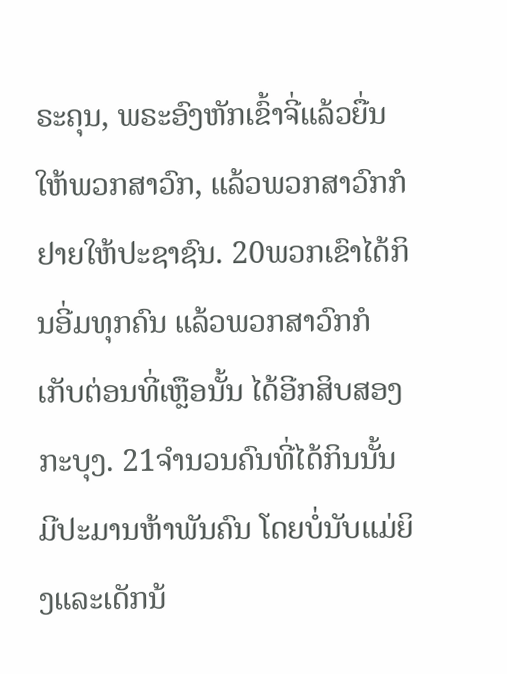ຣະຄຸນ, ພຣະອົງຫັກເຂົ້າຈີ່ແລ້ວຍື່ນໃຫ້ພວກສາວົກ, ແລ້ວພວກສາວົກກໍຢາຍໃຫ້ປະຊາຊົນ. 20ພວກເຂົາໄດ້ກິນອີ່ມທຸກຄົນ ແລ້ວພວກສາວົກກໍເກັບຕ່ອນທີ່ເຫຼືອນັ້ນ ໄດ້ອີກສິບສອງກະບຸງ. 21ຈຳນວນຄົນທີ່ໄດ້ກິນນັ້ນມີປະມານຫ້າພັນຄົນ ໂດຍບໍ່ນັບແມ່ຍິງແລະເດັກນ້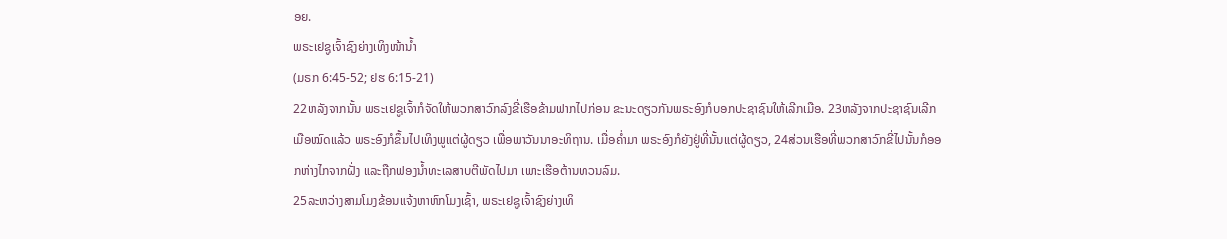ອຍ.
ພຣະເຢຊູເຈົ້າຊົງຍ່າງເທິງໜ້ານໍ້າ
(ມຣກ 6:45-52; ຢຮ 6:15-21)
22ຫລັງຈາກນັ້ນ ພຣະເຢຊູເຈົ້າກໍຈັດໃຫ້ພວກສາວົກລົງຂີ່ເຮືອຂ້າມຟາກໄປກ່ອນ ຂະນະດຽວກັນພຣະອົງກໍບອກປະຊາຊົນໃຫ້ເລີກເມືອ. 23ຫລັງຈາກປະຊາຊົນເລີກເມືອໝົດແລ້ວ ພຣະອົງກໍຂຶ້ນໄປເທິງພູແຕ່ຜູ້ດຽວ ເພື່ອພາວັນນາອະທິຖານ. ເມື່ອຄໍ່າມາ ພຣະອົງກໍຍັງຢູ່ທີ່ນັ້ນແຕ່ຜູ້ດຽວ, 24ສ່ວນເຮືອທີ່ພວກສາວົກຂີ່ໄປນັ້ນກໍອອກຫ່າງໄກຈາກຝັ່ງ ແລະຖືກຟອງນໍ້າທະເລສາບຕີພັດໄປມາ ເພາະເຮືອຕ້ານທວນລົມ.
25ລະຫວ່າງສາມໂມງຂ້ອນແຈ້ງຫາຫົກໂມງເຊົ້າ, ພຣະເຢຊູເຈົ້າຊົງຍ່າງເທິ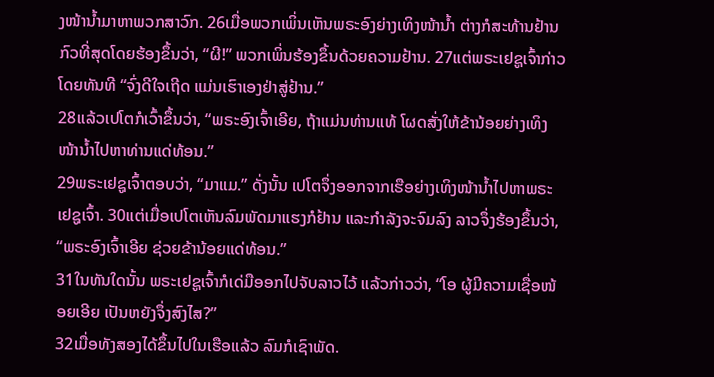ງໜ້ານໍ້າມາຫາພວກສາວົກ. 26ເມື່ອພວກເພິ່ນເຫັນພຣະອົງຍ່າງເທິງໜ້ານໍ້າ ຕ່າງກໍສະທ້ານຢ້ານກົວທີ່ສຸດໂດຍຮ້ອງຂຶ້ນວ່າ, “ຜີ!” ພວກເພິ່ນຮ້ອງຂຶ້ນດ້ວຍຄວາມຢ້ານ. 27ແຕ່ພຣະເຢຊູເຈົ້າກ່າວໂດຍທັນທີ “ຈົ່ງດີໃຈເຖີດ ແມ່ນເຮົາເອງຢ່າສູ່ຢ້ານ.”
28ແລ້ວເປໂຕກໍເວົ້າຂຶ້ນວ່າ, “ພຣະອົງເຈົ້າເອີຍ, ຖ້າແມ່ນທ່ານແທ້ ໂຜດສັ່ງໃຫ້ຂ້ານ້ອຍຍ່າງເທິງໜ້ານໍ້າໄປຫາທ່ານແດ່ທ້ອນ.”
29ພຣະເຢຊູເຈົ້າຕອບວ່າ, “ມາແມ.” ດັ່ງນັ້ນ ເປໂຕຈຶ່ງອອກຈາກເຮືອຍ່າງເທິງໜ້ານໍ້າໄປຫາພຣະເຢຊູເຈົ້າ. 30ແຕ່ເມື່ອເປໂຕເຫັນລົມພັດມາແຮງກໍຢ້ານ ແລະກຳລັງຈະຈົມລົງ ລາວຈຶ່ງຮ້ອງຂຶ້ນວ່າ, “ພຣະອົງເຈົ້າເອີຍ ຊ່ວຍຂ້ານ້ອຍແດ່ທ້ອນ.”
31ໃນທັນໃດນັ້ນ ພຣະເຢຊູເຈົ້າກໍເດ່ມືອອກໄປຈັບລາວໄວ້ ແລ້ວກ່າວວ່າ, “ໂອ ຜູ້ມີຄວາມເຊື່ອໜ້ອຍເອີຍ ເປັນຫຍັງຈຶ່ງສົງໄສ?”
32ເມື່ອທັງສອງໄດ້ຂຶ້ນໄປໃນເຮືອແລ້ວ ລົມກໍເຊົາພັດ.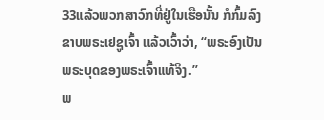33ແລ້ວພວກສາວົກທີ່ຢູ່ໃນເຮືອນັ້ນ ກໍກົ້ມລົງຂາບພຣະເຢຊູເຈົ້າ ແລ້ວເວົ້າວ່າ, “ພຣະອົງເປັນພຣະບຸດຂອງພຣະເຈົ້າແທ້ຈິງ.”
ພ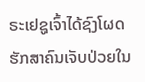ຣະເຢຊູເຈົ້າໄດ້ຊົງໂຜດຮັກສາຄົນເຈັບປ່ວຍໃນ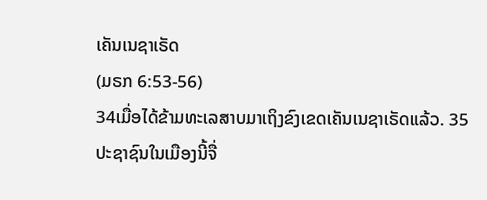ເຄັນເນຊາເຣັດ
(ມຣກ 6:53-56)
34ເມື່ອໄດ້ຂ້າມທະເລສາບມາເຖິງຂົງເຂດເຄັນເນຊາເຣັດແລ້ວ. 35ປະຊາຊົນໃນເມືອງນີ້ຈື່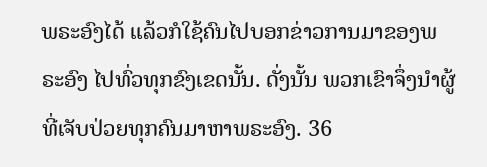ພຣະອົງໄດ້ ແລ້ວກໍໃຊ້ຄົນໄປບອກຂ່າວການມາຂອງພຣະອົງ ໄປທົ່ວທຸກຂົງເຂດນັ້ນ. ດັ່ງນັ້ນ ພວກເຂົາຈຶ່ງນຳຜູ້ທີ່ເຈັບປ່ວຍທຸກຄົນມາຫາພຣະອົງ. 36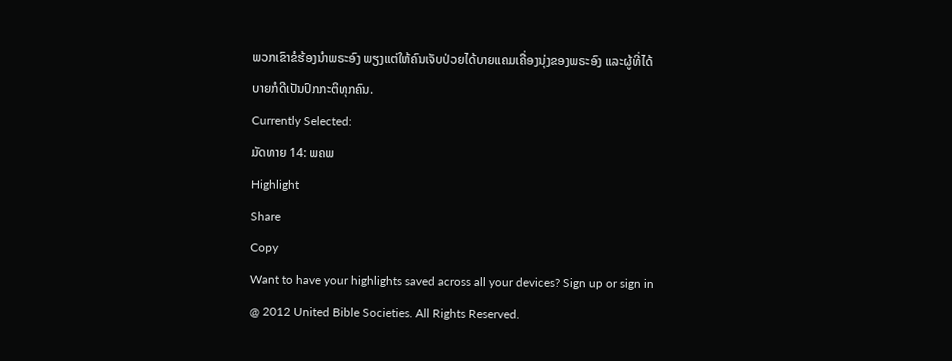ພວກເຂົາຂໍຮ້ອງນຳພຣະອົງ ພຽງແຕ່ໃຫ້ຄົນເຈັບປ່ວຍໄດ້ບາຍແຄມເຄື່ອງນຸ່ງຂອງພຣະອົງ ແລະຜູ້ທີ່ໄດ້ບາຍກໍດີເປັນປົກກະຕິທຸກຄົນ.
Currently Selected:
ມັດທາຍ 14: ພຄພ
Highlight
Share
Copy
Want to have your highlights saved across all your devices? Sign up or sign in
@ 2012 United Bible Societies. All Rights Reserved.